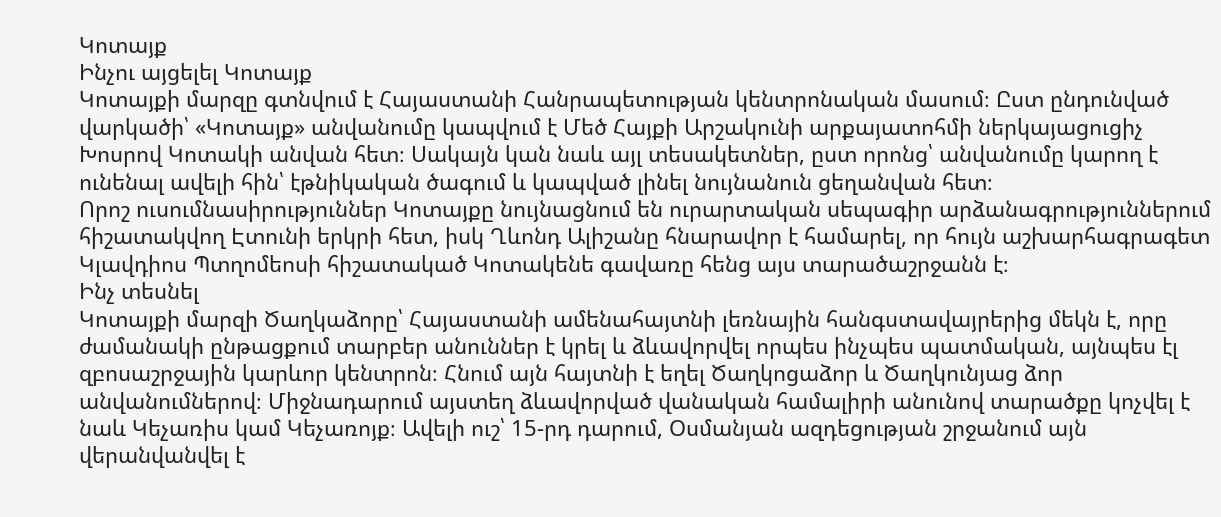Կոտայք
Ինչու այցելել Կոտայք
Կոտայքի մարզը գտնվում է Հայաստանի Հանրապետության կենտրոնական մասում։ Ըստ ընդունված վարկածի՝ «Կոտայք» անվանումը կապվում է Մեծ Հայքի Արշակունի արքայատոհմի ներկայացուցիչ Խոսրով Կոտակի անվան հետ։ Սակայն կան նաև այլ տեսակետներ, ըստ որոնց՝ անվանումը կարող է ունենալ ավելի հին՝ էթնիկական ծագում և կապված լինել նույնանուն ցեղանվան հետ։
Որոշ ուսումնասիրություններ Կոտայքը նույնացնում են ուրարտական սեպագիր արձանագրություններում հիշատակվող Էտունի երկրի հետ, իսկ Ղևոնդ Ալիշանը հնարավոր է համարել, որ հույն աշխարհագրագետ Կլավդիոս Պտղոմեոսի հիշատակած Կոտակենե գավառը հենց այս տարածաշրջանն է։
Ինչ տեսնել
Կոտայքի մարզի Ծաղկաձորը՝ Հայաստանի ամենահայտնի լեռնային հանգստավայրերից մեկն է, որը ժամանակի ընթացքում տարբեր անուններ է կրել և ձևավորվել որպես ինչպես պատմական, այնպես էլ զբոսաշրջային կարևոր կենտրոն։ Հնում այն հայտնի է եղել Ծաղկոցաձոր և Ծաղկունյաց ձոր անվանումներով։ Միջնադարում այստեղ ձևավորված վանական համալիրի անունով տարածքը կոչվել է նաև Կեչառիս կամ Կեչառոյք։ Ավելի ուշ՝ 15-րդ դարում, Օսմանյան ազդեցության շրջանում այն վերանվանվել է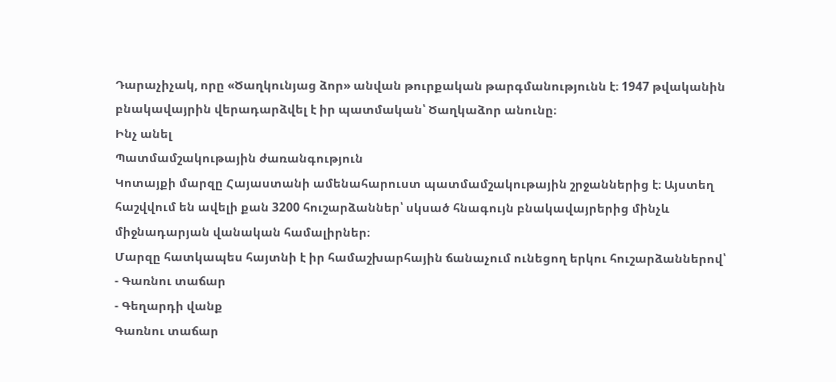Դարաչիչակ, որը «Ծաղկունյաց ձոր» անվան թուրքական թարգմանությունն է։ 1947 թվականին բնակավայրին վերադարձվել է իր պատմական՝ Ծաղկաձոր անունը։
Ինչ անել
Պատմամշակութային ժառանգություն
Կոտայքի մարզը Հայաստանի ամենահարուստ պատմամշակութային շրջաններից է։ Այստեղ հաշվվում են ավելի քան 3200 հուշարձաններ՝ սկսած հնագույն բնակավայրերից մինչև միջնադարյան վանական համալիրներ։
Մարզը հատկապես հայտնի է իր համաշխարհային ճանաչում ունեցող երկու հուշարձաններով՝
- Գառնու տաճար
- Գեղարդի վանք
Գառնու տաճար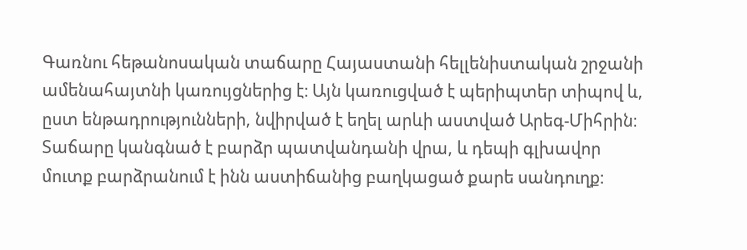Գառնու հեթանոսական տաճարը Հայաստանի հելլենիստական շրջանի ամենահայտնի կառույցներից է։ Այն կառուցված է պերիպտեր տիպով և, ըստ ենթադրությունների, նվիրված է եղել արևի աստված Արեգ-Միհրին։ Տաճարը կանգնած է բարձր պատվանդանի վրա, և դեպի գլխավոր մուտք բարձրանում է ինն աստիճանից բաղկացած քարե սանդուղք։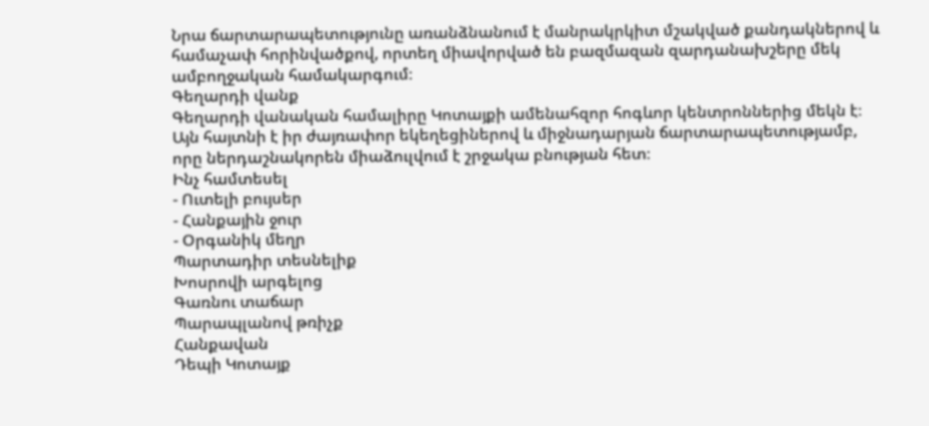Նրա ճարտարապետությունը առանձնանում է մանրակրկիտ մշակված քանդակներով և համաչափ հորինվածքով, որտեղ միավորված են բազմազան զարդանախշերը մեկ ամբողջական համակարգում։
Գեղարդի վանք
Գեղարդի վանական համալիրը Կոտայքի ամենահզոր հոգևոր կենտրոններից մեկն է։ Այն հայտնի է իր ժայռափոր եկեղեցիներով և միջնադարյան ճարտարապետությամբ, որը ներդաշնակորեն միաձուլվում է շրջակա բնության հետ։
Ինչ համտեսել
- Ուտելի բույսեր
- Հանքային ջուր
- Օրգանիկ մեղր
Պարտադիր տեսնելիք
Խոսրովի արգելոց
Գառնու տաճար
Պարապլանով թռիչք
Հանքավան
Դեպի Կոտայք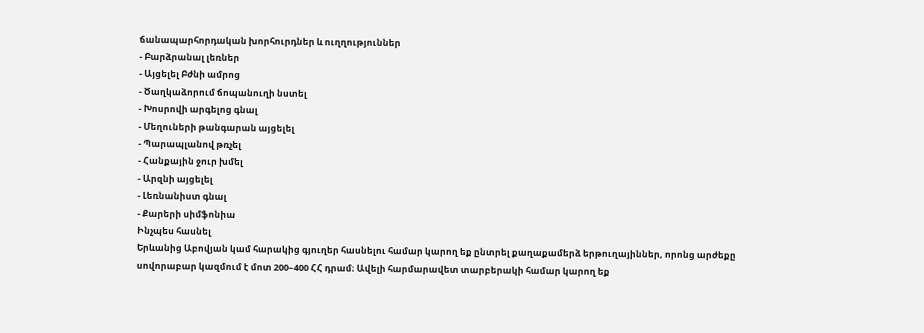ճանապարհորդական խորհուրդներ և ուղղություններ
- Բարձրանալ լեռներ
- Այցելել Բժնի ամրոց
- Ծաղկաձորում ճոպանուղի նստել
- Խոսրովի արգելոց գնալ
- Մեղուների թանգարան այցելել
- Պարապլանով թռչել
- Հանքային ջուր խմել
- Արզնի այցելել
- Լեռնանիստ գնալ
- Քարերի սիմֆոնիա
Ինչպես հասնել
Երևանից Աբովյան կամ հարակից գյուղեր հասնելու համար կարող եք ընտրել քաղաքամերձ երթուղայիններ, որոնց արժեքը սովորաբար կազմում է մոտ 200–400 ՀՀ դրամ։ Ավելի հարմարավետ տարբերակի համար կարող եք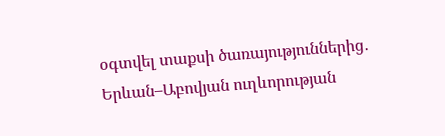օգտվել տաքսի ծառայություններից․ Երևան–Աբովյան ուղևորության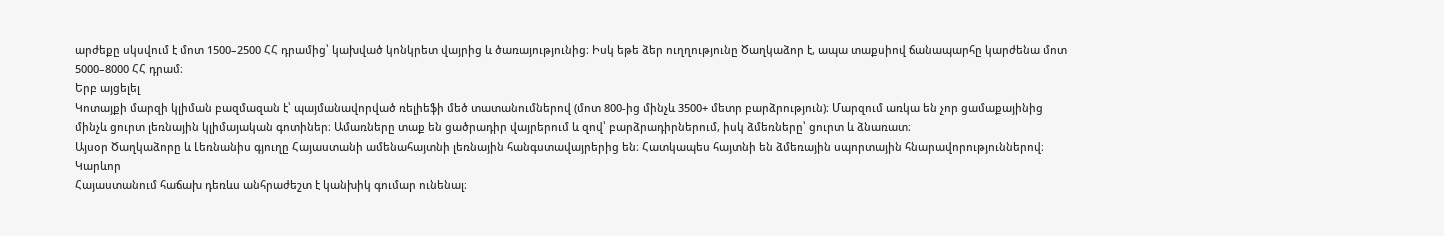արժեքը սկսվում է մոտ 1500–2500 ՀՀ դրամից՝ կախված կոնկրետ վայրից և ծառայությունից։ Իսկ եթե ձեր ուղղությունը Ծաղկաձոր է, ապա տաքսիով ճանապարհը կարժենա մոտ 5000–8000 ՀՀ դրամ։
Երբ այցելել
Կոտայքի մարզի կլիման բազմազան է՝ պայմանավորված ռելիեֆի մեծ տատանումներով (մոտ 800-ից մինչև 3500+ մետր բարձրություն)։ Մարզում առկա են չոր ցամաքայինից մինչև ցուրտ լեռնային կլիմայական գոտիներ։ Ամառները տաք են ցածրադիր վայրերում և զով՝ բարձրադիրներում, իսկ ձմեռները՝ ցուրտ և ձնառատ։
Այսօր Ծաղկաձորը և Լեռնանիս գյուղը Հայաստանի ամենահայտնի լեռնային հանգստավայրերից են։ Հատկապես հայտնի են ձմեռային սպորտային հնարավորություններով։
Կարևոր
Հայաստանում հաճախ դեռևս անհրաժեշտ է կանխիկ գումար ունենալ։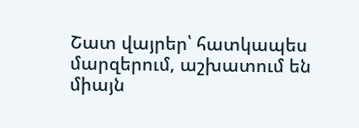Շատ վայրեր՝ հատկապես մարզերում, աշխատում են միայն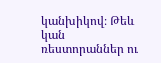կանխիկով։ Թեև կան ռեստորաններ ու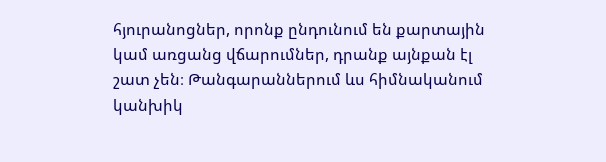հյուրանոցներ, որոնք ընդունում են քարտային կամ առցանց վճարումներ, դրանք այնքան էլ շատ չեն։ Թանգարաններում ևս հիմնականում կանխիկ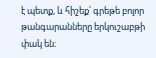է պետք, և հիշեք՝ գրեթե բոլոր թանգարանները երկուշաբթի փակ են։